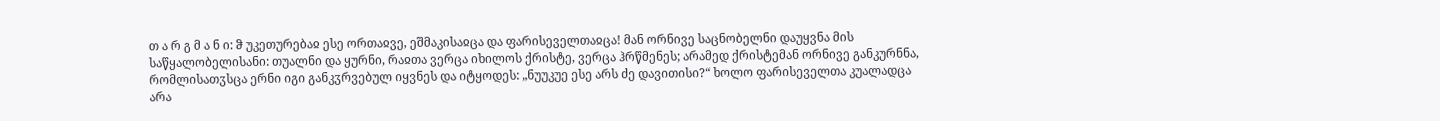თ ა რ გ მ ა ნ ი: ჵ უკეთურებაჲ ესე ორთაჲვე, ეშმაკისაჲცა და ფარისეველთაჲცა! მან ორნივე საცნობელნი დაუყვნა მის საწყალობელისანი: თუალნი და ყურნი, რაჲთა ვერცა იხილოს ქრისტე, ვერცა ჰრწმენეს; არამედ ქრისტემან ორნივე განკურნნა, რომლისათჳსცა ერნი იგი განკჳრვებულ იყვნეს და იტყოდეს: „ნუუკუე ესე არს ძე დავითისი?“ ხოლო ფარისეველთა კუალადცა არა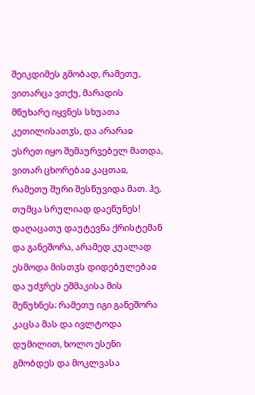შეიკდიმეს გმობად, რამეთუ, ვითარცა ვთქუ, მარადის მწუხარე იყვნეს სხუათა კეთილისათჳს, და არარაჲ ესრეთ იყო შემაურვებელ მათდა, ვითარ ცხორებაჲ კაცთაჲ, რამეთუ შური შესწუვიდა მათ. ჰე, თუმცა სრულიად დაეწუნეს! დაღაცათუ დაუტევნა ქრისტემან და განეშორა, არამედ კუალად ესმოდა მისთჳს დიდებულებაჲ და უძჳრეს ეშმაკისა მის შეწუხნეს; რამეთუ იგი განეშორა კაცსა მას და ივლტოდა დუმილით, ხოლო ესენი გმობდეს და მოკლვასა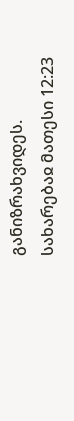განიზრახვიდეს.
სახარებაჲ მათესი 12:23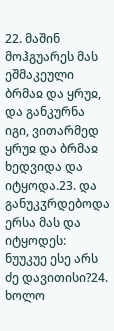22. მაშინ მოჰგუარეს მას ეშმაკეული ბრმაჲ და ყრუჲ, და განკურნა იგი, ვითარმედ ყრუჲ და ბრმაჲ ხედვიდა და იტყოდა.23. და განუკჳრდებოდა ერსა მას და იტყოდეს: ნუუკუე ესე არს ძე დავითისი?24. ხოლო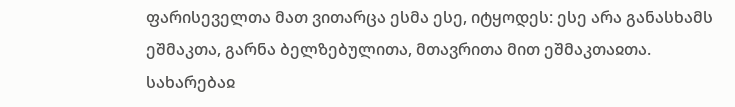ფარისეველთა მათ ვითარცა ესმა ესე, იტყოდეს: ესე არა განასხამს ეშმაკთა, გარნა ბელზებულითა, მთავრითა მით ეშმაკთაჲთა.
სახარებაჲ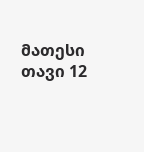მათესი თავი 12